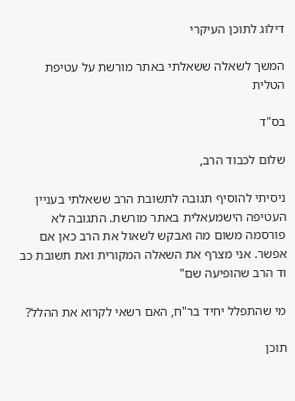דילוג לתוכן העיקרי

המשך לשאלה ששאלתי באתר מורשת על עטיפת הטלית

בס"ד

שלום לכבוד הרב,

ניסיתי להוסיף תגובה לתשובת הרב ששאלתי בעניין העטיפה הישמעאלית באתר מורשת. התגובה לא פורסמה משום מה ואבקש לשאול את הרב כאן אם אפשר. אני מצרף את השאלה המקורית ואת תשובת כב וד הרב שהופיעה שם"

מי שהתפלל יחיד בר"ח, האם רשאי לקרוא את ההלל?

תוכן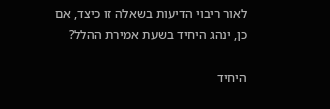לאור ריבוי הדיעות בשאלה זו כיצד, אם כן, ינהג היחיד בשעת אמירת ההלל?

היחיד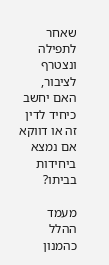שאחר לתפילה ונצטרף לציבור, האם יחשב כיחיד לדין זה או דווקא אם נמצא ביחידות בביתו?

מעמד ההלל כהמנון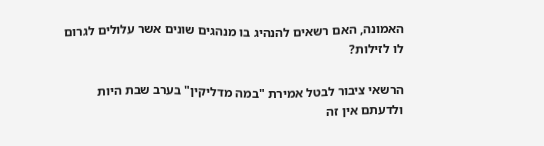האמונה, האם רשאים להנהיג בו מנהגים שונים אשר עלולים לגרום לו לזילות?

הרשאי ציבור לבטל אמירת "במה מדליקין" בערב שבת היות ולדעתם אין זה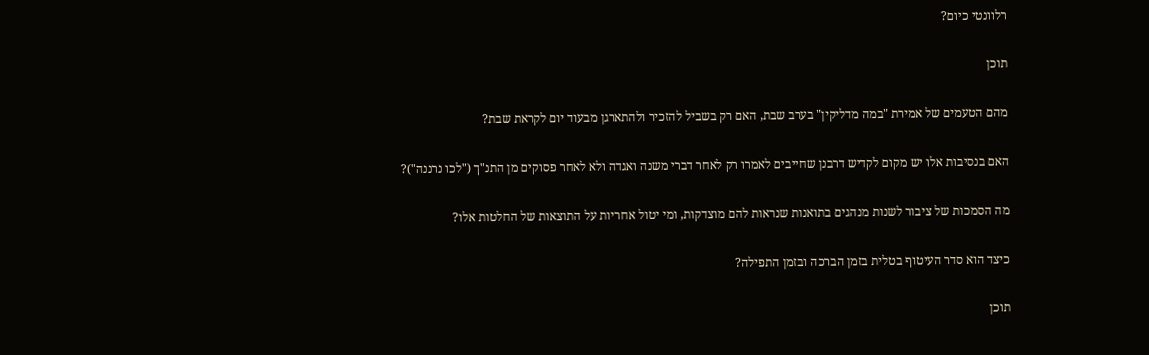רלוונטי כיום?

תוכן

מהם הטעמים של אמירת "במה מדליקין" בערב שבת, האם רק בשביל להזכיר ולהתארגן מבעוד יום לקראת שבת?

האם בנסיבות אלו יש מקום לקדיש דרבנן שחייבים לאמרו רק לאחר דברי משנה ואגדה ולא לאחר פסוקים מן התנ"ך ("לכו נרננה")?

מה הסמכות של ציבור לשנות מנהגים בתואנות שנראות להם מוצדקות, ומי יטול אחריות על התוצאות של החלטות אלו?

כיצד הוא סדר העיטוף בטלית בזמן הברכה ובזמן התפילה?

תוכן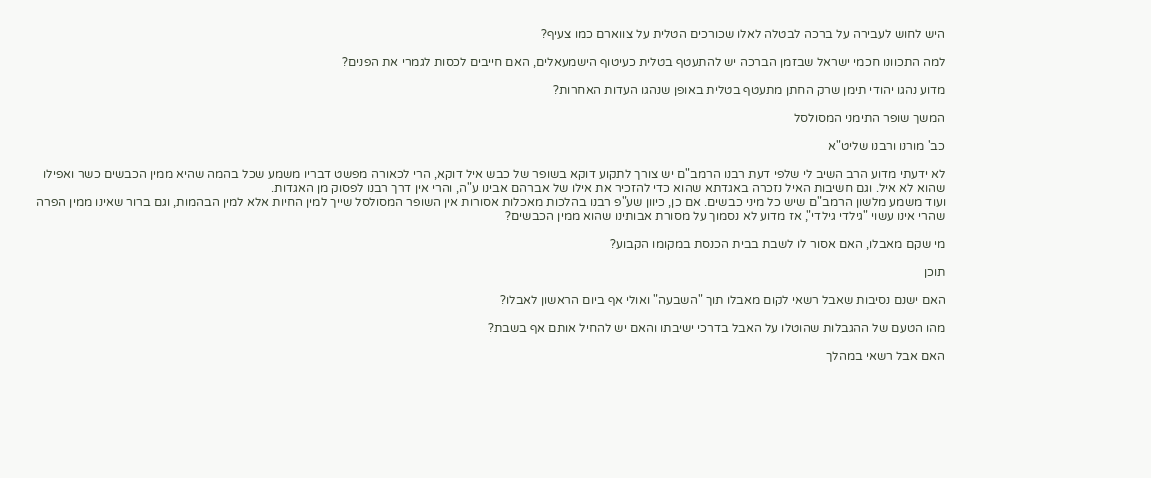היש לחוש לעבירה על ברכה לבטלה לאלו שכורכים הטלית על צווארם כמו צעיף?

למה התכוונו חכמי ישראל שבזמן הברכה יש להתעטף בטלית כעיטוף הישמעאלים, האם חייבים לכסות לגמרי את הפנים?

מדוע נהגו יהודי תימן שרק החתן מתעטף בטלית באופן שנהגו העדות האחרות?

המשך שופר התימני המסולסל

כב' מורנו ורבנו שליט"א

לא ידעתי מדוע הרב השיב לי שלפי דעת רבנו הרמב"ם יש צורך לתקוע דוקא בשופר של כבש איל דוקא, הרי לכאורה מפשט דבריו משמע שכל בהמה שהיא ממין הכבשים כשר ואפילו שהוא לא איל. וגם חשיבות האיל נזכרה באגדתא שהוא כדי להזכיר את אילו של אברהם אבינו ע"ה, והרי אין דרך רבנו לפסוק מן האגדות.
ועוד משמע מלשון הרמב"ם שיש כל מיני כבשים. אם כן, כיוון שע"פ רבנו בהלכות מאכלות אסורות אין השופר המסולסל שייך למין החיות אלא למין הבהמות, וגם ברור שאינו ממין הפרה שהרי אינו עשוי "גילדי גילדי", אז מדוע לא נסמוך על מסורת אבותינו שהוא ממין הכבשים?

מי שקם מאבלו, האם אסור לו לשבת בבית הכנסת במקומו הקבוע?

תוכן

האם ישנם נסיבות שאבל רשאי לקום מאבלו תוך "השבעה" ואולי אף ביום הראשון לאבלו?

מהו הטעם של ההגבלות שהוטלו על האבל בדרכי ישיבתו והאם יש להחיל אותם אף בשבת?

האם אבל רשאי במהלך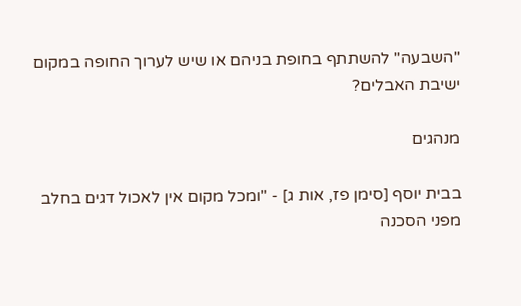"השבעה" להשתתף בחופת בניהם או שיש לערוך החופה במקום ישיבת האבלים?

מנהגים

בבית יוסף [סימן פז, אות ג] - "ומכל מקום אין לאכול דגים בחלב מפני הסכנה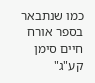כמו שנתבאר בספר אורח חיים סימן קע"ג"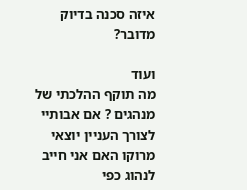איזה סכנה בדיוק מדובר?

ועוד
מה תוקף ההלכתי של מנהגים ? אם אבותיי לצורך העניין יוצאי מרוקו האם אני חייב לנהוג כפי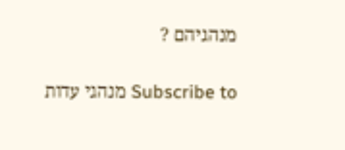מנהגיהם ?

Subscribe to מנהגי עדות